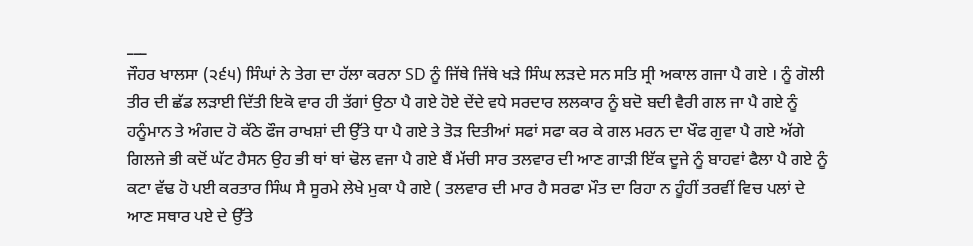___
ਜੌਹਰ ਖਾਲਸਾ (੨੬੫) ਸਿੰਘਾਂ ਨੇ ਤੇਗ ਦਾ ਹੱਲਾ ਕਰਨਾ SD ਨੂੰ ਜਿੱਥੇ ਜਿੱਥੇ ਖੜੇ ਸਿੰਘ ਲੜਦੇ ਸਨ ਸਤਿ ਸ੍ਰੀ ਅਕਾਲ ਗਜਾ ਪੈ ਗਏ । ਨੂੰ ਗੋਲੀ ਤੀਰ ਦੀ ਛੱਡ ਲੜਾਈ ਦਿੱਤੀ ਇਕੋ ਵਾਰ ਹੀ ਤੱਗਾਂ ਉਠਾ ਪੈ ਗਏ ਹੋਏ ਦੇਂਦੇ ਵਧੇ ਸਰਦਾਰ ਲਲਕਾਰ ਨੂੰ ਬਦੋ ਬਦੀ ਵੈਰੀ ਗਲ ਜਾ ਪੈ ਗਏ ਨੂੰ ਹਨੂੰਮਾਨ ਤੇ ਅੰਗਦ ਹੋ ਕੱਠੇ ਫੌਜ ਰਾਖਸ਼ਾਂ ਦੀ ਉੱਤੇ ਧਾ ਪੈ ਗਏ ਤੇ ਤੋੜ ਦਿਤੀਆਂ ਸਫਾਂ ਸਫਾ ਕਰ ਕੇ ਗਲ ਮਰਨ ਦਾ ਖੌਫ ਗੁਵਾ ਪੈ ਗਏ ਅੱਗੇ ਗਿਲਜੇ ਭੀ ਕਦੋਂ ਘੱਟ ਹੈਸਨ ਉਹ ਭੀ ਥਾਂ ਥਾਂ ਢੋਲ ਵਜਾ ਪੈ ਗਏ ਬੈਂ ਮੱਚੀ ਸਾਰ ਤਲਵਾਰ ਦੀ ਆਣ ਗਾੜੀ ਇੱਕ ਦੂਜੇ ਨੂੰ ਬਾਹਵਾਂ ਫੈਲਾ ਪੈ ਗਏ ਨੂੰ ਕਟਾ ਵੱਢ ਹੋ ਪਈ ਕਰਤਾਰ ਸਿੰਘ ਸੈ ਸੂਰਮੇ ਲੇਖੇ ਮੁਕਾ ਪੈ ਗਏ ( ਤਲਵਾਰ ਦੀ ਮਾਰ ਹੈ ਸਰਫਾ ਮੌਤ ਦਾ ਰਿਹਾ ਨ ਹੂੰਹੀਂ ਤਰਵੀਂ ਵਿਚ ਪਲਾਂ ਦੇ ਆਣ ਸਥਾਰ ਪਏ ਦੇ ਉੱਤੇ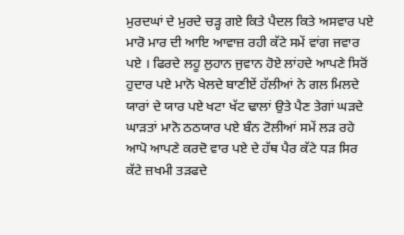ਮੁਰਦਘਾਂ ਦੇ ਮੁਰਦੇ ਚੜ੍ਹ ਗਏ ਕਿਤੇ ਪੈਦਲ ਕਿਤੇ ਅਸਵਾਰ ਪਏ ਮਾਰੋ ਮਾਰ ਦੀ ਆਇ ਆਵਾਜ਼ ਰਹੀ ਕੱਟੇ ਸਮੇਂ ਵਾਂਗ ਜਵਾਰ ਪਏ । ਫਿਰਦੇ ਲਹੂ ਲੁਹਾਨ ਜੁਵਾਨ ਹੋਏ ਲਾਂਹਦੇ ਆਪਣੇ ਸਿਰੋਂ ਹੁਦਾਰ ਪਏ ਮਾਨੋ ਖੇਲਦੇ ਬਾਣੀਏਂ ਹੱਲੀਆਂ ਨੇ ਗਲ ਮਿਲਦੇ ਯਾਰਾਂ ਦੇ ਯਾਰ ਪਏ ਖਟਾ ਖੱਟ ਢਾਲਾਂ ਉਤੇ ਪੈਣ ਤੇਗਾਂ ਘੜਦੇ ਘਾੜਤਾਂ ਮਾਨੋ ਠਠਯਾਰ ਪਏ ਬੰਨ ਟੋਲੀਆਂ ਸਮੇਂ ਲੜ ਰਹੇ ਆਪੋ ਆਪਣੇ ਕਰਦੋ ਵਾਰ ਪਏ ਦੇ ਹੱਥ ਪੈਰ ਕੱਟੇ ਧੜ ਸਿਰ ਕੱਟੇ ਜ਼ਖਮੀ ਤੜਫਦੇ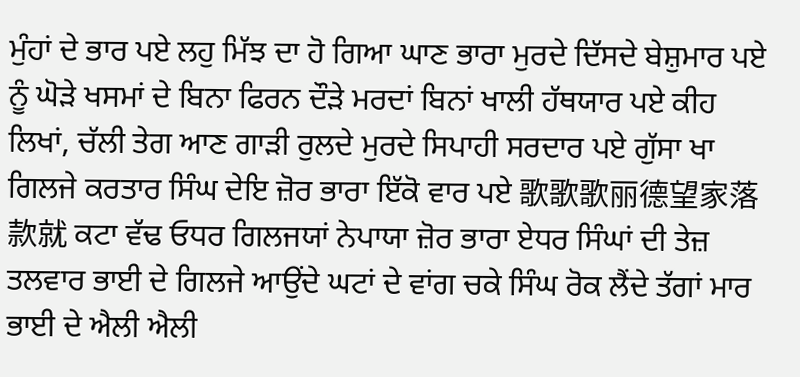ਮੁੰਹਾਂ ਦੇ ਭਾਰ ਪਏ ਲਹੁ ਮਿੱਝ ਦਾ ਹੋ ਗਿਆ ਘਾਣ ਭਾਰਾ ਮੁਰਦੇ ਦਿੱਸਦੇ ਬੇਸ਼ੁਮਾਰ ਪਏ ਨੂੰ ਘੋੜੇ ਖਸਮਾਂ ਦੇ ਬਿਨਾ ਫਿਰਨ ਦੌੜੇ ਮਰਦਾਂ ਬਿਨਾਂ ਖਾਲੀ ਹੱਥਯਾਰ ਪਏ ਕੀਹ ਲਿਖਾਂ, ਚੱਲੀ ਤੇਗ ਆਣ ਗਾੜੀ ਰੁਲਦੇ ਮੁਰਦੇ ਸਿਪਾਹੀ ਸਰਦਾਰ ਪਏ ਗੁੱਸਾ ਖਾ ਗਿਲਜੇ ਕਰਤਾਰ ਸਿੰਘ ਦੇਇ ਜ਼ੋਰ ਭਾਰਾ ਇੱਕੋ ਵਾਰ ਪਏ 歌歌歌丽德望家落款就 ਕਟਾ ਵੱਢ ਓਧਰ ਗਿਲਜਯਾਂ ਨੇਪਾਯਾ ਜ਼ੋਰ ਭਾਰਾ ਏਧਰ ਸਿੰਘਾਂ ਦੀ ਤੇਜ਼ ਤਲਵਾਰ ਭਾਈ ਦੇ ਗਿਲਜੇ ਆਉਂਦੇ ਘਟਾਂ ਦੇ ਵਾਂਗ ਚਕੇ ਸਿੰਘ ਰੋਕ ਲੈਂਦੇ ਤੱਗਾਂ ਮਾਰ ਭਾਈ ਦੇ ਐਲੀ ਐਲੀ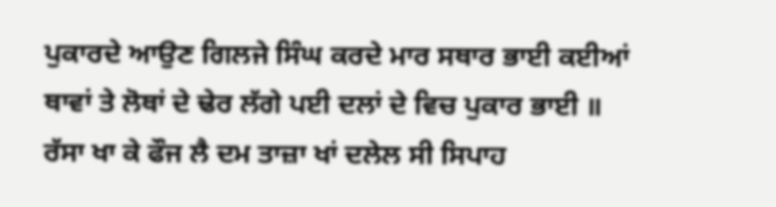ਪੁਕਾਰਦੇ ਆਉਣ ਗਿਲਜੇ ਸਿੰਘ ਕਰਦੇ ਮਾਰ ਸਥਾਰ ਭਾਈ ਕਈਆਂ ਥਾਵਾਂ ਤੇ ਲੋਥਾਂ ਦੇ ਢੇਰ ਲੱਗੇ ਪਈ ਦਲਾਂ ਦੇ ਵਿਚ ਪੁਕਾਰ ਭਾਈ ॥ ਰੱਸਾ ਖਾ ਕੇ ਫੌਜ ਲੈ ਦਮ ਤਾਜ਼ਾ ਖਾਂ ਦਲੇਲ ਸੀ ਸਿਪਾਹ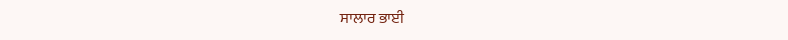ਸਾਲਾਰ ਭਾਈ